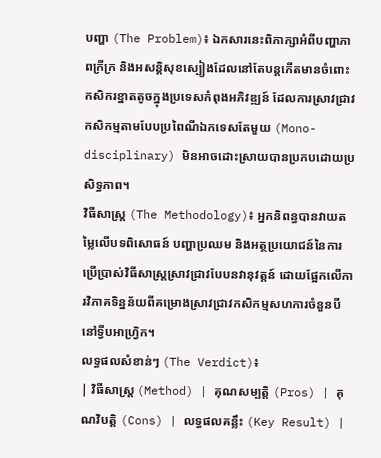បញ្ហា (The Problem)៖ ឯកសារនេះពិភាក្សាអំពីបញ្ហាភាពក្រីក្រ និងអសន្តិសុខស្បៀងដែលនៅតែបន្តកើតមានចំពោះកសិករខ្នាតតូចក្នុងប្រទេសកំពុងអភិវឌ្ឍន៍ ដែលការស្រាវជ្រាវកសិកម្មតាមបែបប្រពៃណីឯកទេសតែមួយ (Mono-disciplinary) មិនអាចដោះស្រាយបានប្រកបដោយប្រសិទ្ធភាព។
វិធីសាស្ត្រ (The Methodology)៖ អ្នកនិពន្ធបានវាយតម្លៃលើបទពិសោធន៍ បញ្ហាប្រឈម និងអត្ថប្រយោជន៍នៃការប្រើប្រាស់វិធីសាស្ត្រស្រាវជ្រាវបែបនវានុវត្តន៍ ដោយផ្អែកលើការវិភាគទិន្នន័យពីគម្រោងស្រាវជ្រាវកសិកម្មសហការចំនួនបីនៅទ្វីបអាហ្វ្រិក។
លទ្ធផលសំខាន់ៗ (The Verdict)៖
| វិធីសាស្ត្រ (Method) | គុណសម្បត្តិ (Pros) | គុណវិបត្តិ (Cons) | លទ្ធផលគន្លឹះ (Key Result) |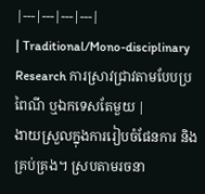|---|---|---|---|
| Traditional/Mono-disciplinary Research ការស្រាវជ្រាវតាមបែបប្រពៃណី ឬឯកទេសតែមួយ |
ងាយស្រួលក្នុងការរៀបចំផែនការ និងគ្រប់គ្រង។ ស្របតាមរចនា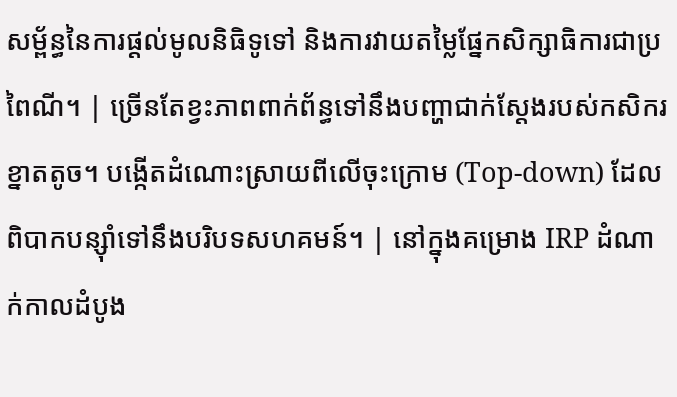សម្ព័ន្ធនៃការផ្តល់មូលនិធិទូទៅ និងការវាយតម្លៃផ្នែកសិក្សាធិការជាប្រពៃណី។ | ច្រើនតែខ្វះភាពពាក់ព័ន្ធទៅនឹងបញ្ហាជាក់ស្តែងរបស់កសិករខ្នាតតូច។ បង្កើតដំណោះស្រាយពីលើចុះក្រោម (Top-down) ដែលពិបាកបន្ស៊ាំទៅនឹងបរិបទសហគមន៍។ | នៅក្នុងគម្រោង IRP ដំណាក់កាលដំបូង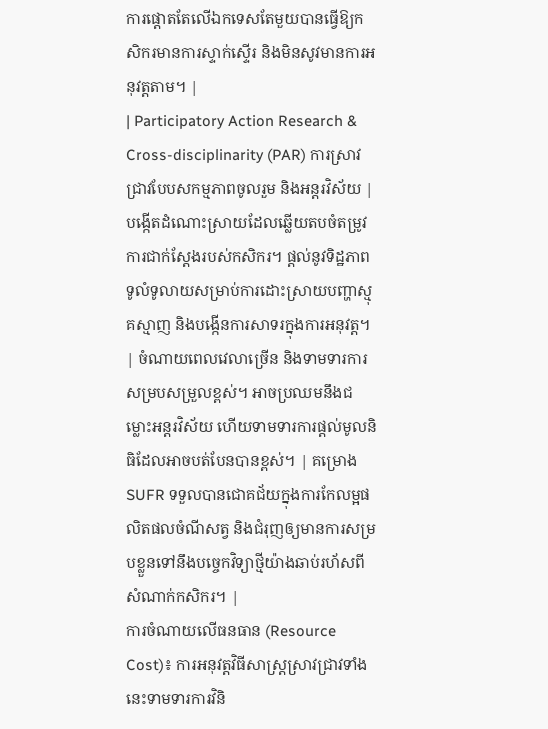ការផ្តោតតែលើឯកទេសតែមួយបានធ្វើឱ្យកសិករមានការស្ទាក់ស្ទើរ និងមិនសូវមានការអនុវត្តតាម។ |
| Participatory Action Research & Cross-disciplinarity (PAR) ការស្រាវជ្រាវបែបសកម្មភាពចូលរួម និងអន្តរវិស័យ |
បង្កើតដំណោះស្រាយដែលឆ្លើយតបចំតម្រូវការជាក់ស្តែងរបស់កសិករ។ ផ្តល់នូវទិដ្ឋភាពទូលំទូលាយសម្រាប់ការដោះស្រាយបញ្ហាស្មុគស្មាញ និងបង្កើនការសាទរក្នុងការអនុវត្ត។ | ចំណាយពេលវេលាច្រើន និងទាមទារការសម្របសម្រួលខ្ពស់។ អាចប្រឈមនឹងជម្លោះអន្តរវិស័យ ហើយទាមទារការផ្តល់មូលនិធិដែលអាចបត់បែនបានខ្ពស់។ | គម្រោង SUFR ទទួលបានជោគជ័យក្នុងការកែលម្អផលិតផលចំណីសត្វ និងជំរុញឲ្យមានការសម្របខ្លួនទៅនឹងបច្ចេកវិទ្យាថ្មីយ៉ាងឆាប់រហ័សពីសំណាក់កសិករ។ |
ការចំណាយលើធនធាន (Resource Cost)៖ ការអនុវត្តវិធីសាស្ត្រស្រាវជ្រាវទាំងនេះទាមទារការវិនិ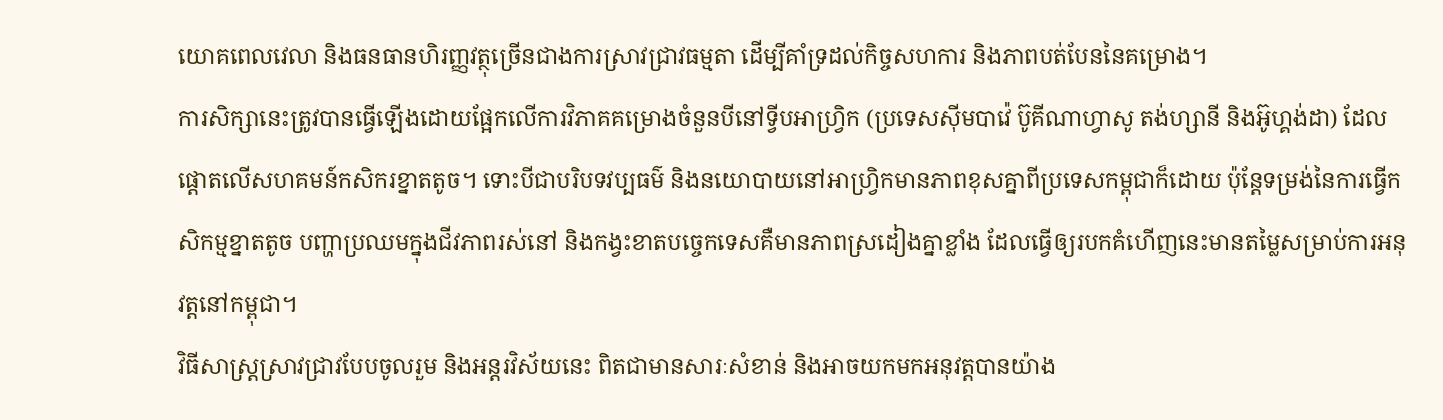យោគពេលវេលា និងធនធានហិរញ្ញវត្ថុច្រើនជាងការស្រាវជ្រាវធម្មតា ដើម្បីគាំទ្រដល់កិច្ចសហការ និងភាពបត់បែននៃគម្រោង។
ការសិក្សានេះត្រូវបានធ្វើឡើងដោយផ្អែកលើការវិភាគគម្រោងចំនួនបីនៅទ្វីបអាហ្វ្រិក (ប្រទេសស៊ីមបាវ៉េ ប៊ូគីណាហ្វាសូ តង់ហ្សានី និងអ៊ូហ្គង់ដា) ដែលផ្តោតលើសហគមន៍កសិករខ្នាតតូច។ ទោះបីជាបរិបទវប្បធម៌ និងនយោបាយនៅអាហ្វ្រិកមានភាពខុសគ្នាពីប្រទេសកម្ពុជាក៏ដោយ ប៉ុន្តែទម្រង់នៃការធ្វើកសិកម្មខ្នាតតូច បញ្ហាប្រឈមក្នុងជីវភាពរស់នៅ និងកង្វះខាតបច្ចេកទេសគឺមានភាពស្រដៀងគ្នាខ្លាំង ដែលធ្វើឲ្យរបកគំហើញនេះមានតម្លៃសម្រាប់ការអនុវត្តនៅកម្ពុជា។
វិធីសាស្ត្រស្រាវជ្រាវបែបចូលរួម និងអន្តរវិស័យនេះ ពិតជាមានសារៈសំខាន់ និងអាចយកមកអនុវត្តបានយ៉ាង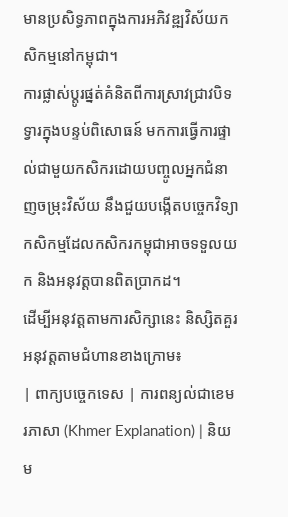មានប្រសិទ្ធភាពក្នុងការអភិវឌ្ឍវិស័យកសិកម្មនៅកម្ពុជា។
ការផ្លាស់ប្តូរផ្នត់គំនិតពីការស្រាវជ្រាវបិទទ្វារក្នុងបន្ទប់ពិសោធន៍ មកការធ្វើការផ្ទាល់ជាមួយកសិករដោយបញ្ចូលអ្នកជំនាញចម្រុះវិស័យ នឹងជួយបង្កើតបច្ចេកវិទ្យាកសិកម្មដែលកសិករកម្ពុជាអាចទទួលយក និងអនុវត្តបានពិតប្រាកដ។
ដើម្បីអនុវត្តតាមការសិក្សានេះ និស្សិតគួរអនុវត្តតាមជំហានខាងក្រោម៖
| ពាក្យបច្ចេកទេស | ការពន្យល់ជាខេមរភាសា (Khmer Explanation) | និយម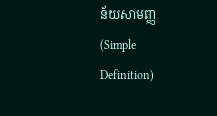ន័យសាមញ្ញ (Simple Definition)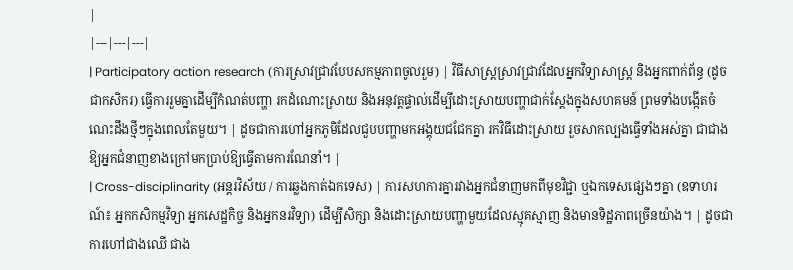|
|---|---|---|
| Participatory action research (ការស្រាវជ្រាវបែបសកម្មភាពចូលរួម) | វិធីសាស្ត្រស្រាវជ្រាវដែលអ្នកវិទ្យាសាស្ត្រ និងអ្នកពាក់ព័ន្ធ (ដូចជាកសិករ) ធ្វើការរួមគ្នាដើម្បីកំណត់បញ្ហា រកដំណោះស្រាយ និងអនុវត្តផ្ទាល់ដើម្បីដោះស្រាយបញ្ហាជាក់ស្តែងក្នុងសហគមន៍ ព្រមទាំងបង្កើតចំណេះដឹងថ្មីៗក្នុងពេលតែមួយ។ | ដូចជាការហៅអ្នកភូមិដែលជួបបញ្ហាមកអង្គុយជជែកគ្នា រកវិធីដោះស្រាយ រួចសាកល្បងធ្វើទាំងអស់គ្នា ជាជាងឱ្យអ្នកជំនាញខាងក្រៅមកប្រាប់ឱ្យធ្វើតាមការណែនាំ។ |
| Cross-disciplinarity (អន្តរវិស័យ / ការឆ្លងកាត់ឯកទេស) | ការសហការគ្នារវាងអ្នកជំនាញមកពីមុខវិជ្ជា ឬឯកទេសផ្សេងៗគ្នា (ឧទាហរណ៍៖ អ្នកកសិកម្មវិទ្យា អ្នកសេដ្ឋកិច្ច និងអ្នកនរវិទ្យា) ដើម្បីសិក្សា និងដោះស្រាយបញ្ហាមួយដែលស្មុគស្មាញ និងមានទិដ្ឋភាពច្រើនយ៉ាង។ | ដូចជាការហៅជាងឈើ ជាង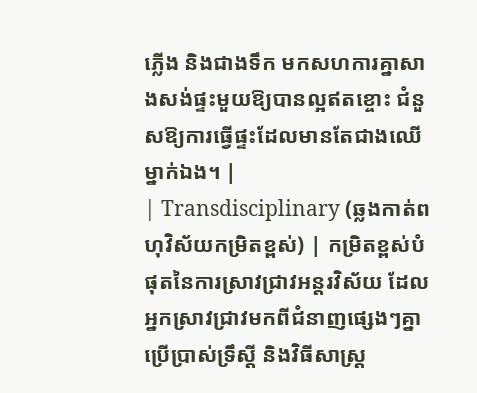ភ្លើង និងជាងទឹក មកសហការគ្នាសាងសង់ផ្ទះមួយឱ្យបានល្អឥតខ្ចោះ ជំនួសឱ្យការធ្វើផ្ទះដែលមានតែជាងឈើម្នាក់ឯង។ |
| Transdisciplinary (ឆ្លងកាត់ពហុវិស័យកម្រិតខ្ពស់) | កម្រិតខ្ពស់បំផុតនៃការស្រាវជ្រាវអន្តរវិស័យ ដែលអ្នកស្រាវជ្រាវមកពីជំនាញផ្សេងៗគ្នាប្រើប្រាស់ទ្រឹស្តី និងវិធីសាស្ត្រ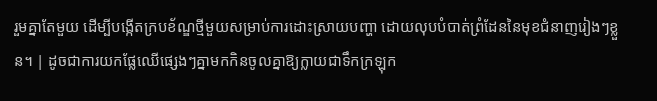រួមគ្នាតែមួយ ដើម្បីបង្កើតក្របខ័ណ្ឌថ្មីមួយសម្រាប់ការដោះស្រាយបញ្ហា ដោយលុបបំបាត់ព្រំដែននៃមុខជំនាញរៀងៗខ្លួន។ | ដូចជាការយកផ្លែឈើផ្សេងៗគ្នាមកកិនចូលគ្នាឱ្យក្លាយជាទឹកក្រឡុក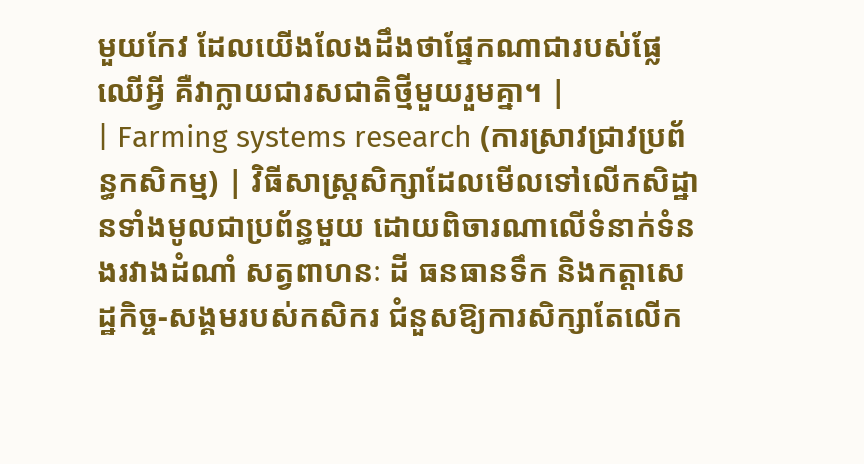មួយកែវ ដែលយើងលែងដឹងថាផ្នែកណាជារបស់ផ្លែឈើអ្វី គឺវាក្លាយជារសជាតិថ្មីមួយរួមគ្នា។ |
| Farming systems research (ការស្រាវជ្រាវប្រព័ន្ធកសិកម្ម) | វិធីសាស្ត្រសិក្សាដែលមើលទៅលើកសិដ្ឋានទាំងមូលជាប្រព័ន្ធមួយ ដោយពិចារណាលើទំនាក់ទំនងរវាងដំណាំ សត្វពាហនៈ ដី ធនធានទឹក និងកត្តាសេដ្ឋកិច្ច-សង្គមរបស់កសិករ ជំនួសឱ្យការសិក្សាតែលើក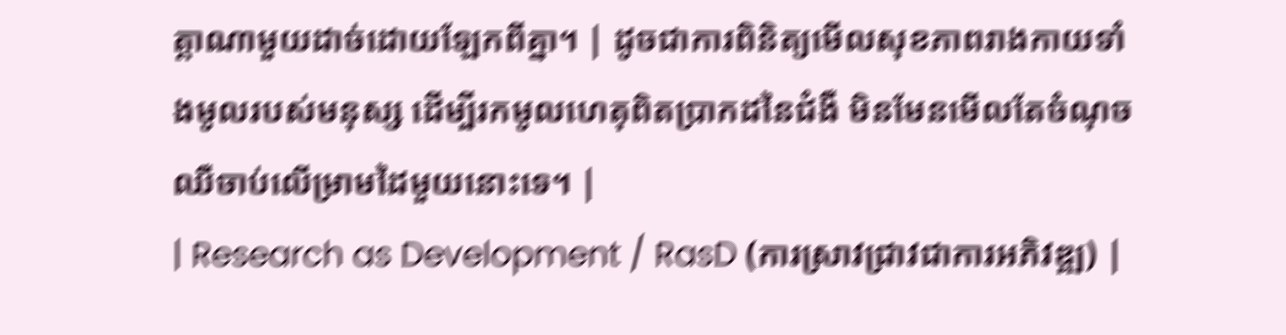ត្តាណាមួយដាច់ដោយឡែកពីគ្នា។ | ដូចជាការពិនិត្យមើលសុខភាពរាងកាយទាំងមូលរបស់មនុស្ស ដើម្បីរកមូលហេតុពិតប្រាកដនៃជំងឺ មិនមែនមើលតែចំណុចឈឺចាប់លើម្រាមដៃមួយនោះទេ។ |
| Research as Development / RasD (ការស្រាវជ្រាវជាការអភិវឌ្ឍ) |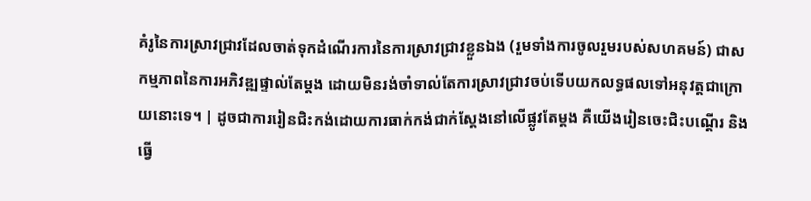គំរូនៃការស្រាវជ្រាវដែលចាត់ទុកដំណើរការនៃការស្រាវជ្រាវខ្លួនឯង (រួមទាំងការចូលរួមរបស់សហគមន៍) ជាសកម្មភាពនៃការអភិវឌ្ឍផ្ទាល់តែម្តង ដោយមិនរង់ចាំទាល់តែការស្រាវជ្រាវចប់ទើបយកលទ្ធផលទៅអនុវត្តជាក្រោយនោះទេ។ | ដូចជាការរៀនជិះកង់ដោយការធាក់កង់ជាក់ស្តែងនៅលើផ្លូវតែម្តង គឺយើងរៀនចេះជិះបណ្តើរ និងធ្វើ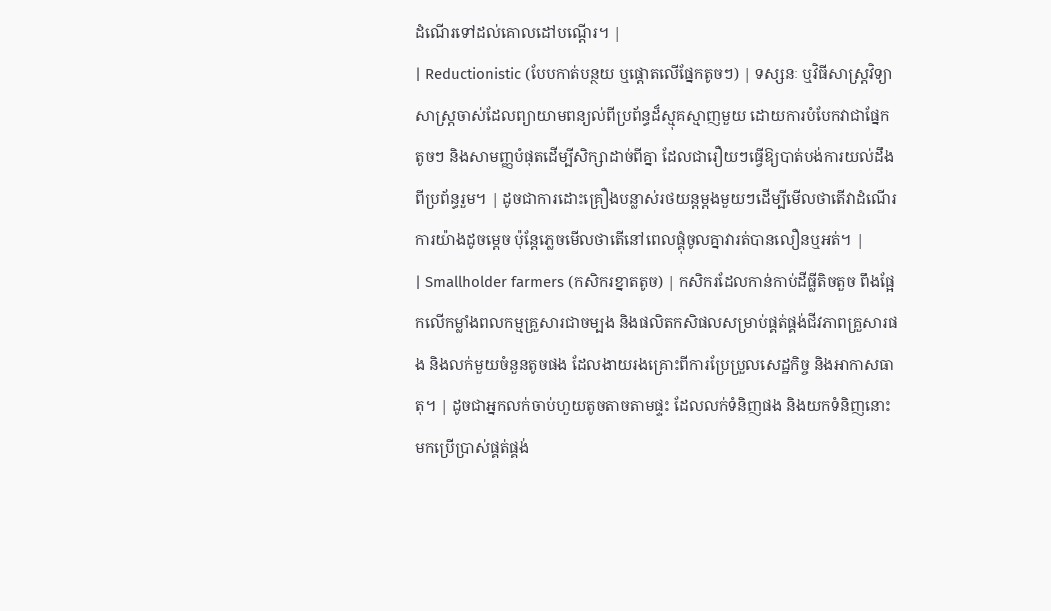ដំណើរទៅដល់គោលដៅបណ្តើរ។ |
| Reductionistic (បែបកាត់បន្ថយ ឬផ្តោតលើផ្នែកតូចៗ) | ទស្សនៈ ឬវិធីសាស្ត្រវិទ្យាសាស្ត្រចាស់ដែលព្យាយាមពន្យល់ពីប្រព័ន្ធដ៏ស្មុគស្មាញមួយ ដោយការបំបែកវាជាផ្នែកតូចៗ និងសាមញ្ញបំផុតដើម្បីសិក្សាដាច់ពីគ្នា ដែលជារឿយៗធ្វើឱ្យបាត់បង់ការយល់ដឹងពីប្រព័ន្ធរួម។ | ដូចជាការដោះគ្រឿងបន្លាស់រថយន្តម្តងមួយៗដើម្បីមើលថាតើវាដំណើរការយ៉ាងដូចម្តេច ប៉ុន្តែភ្លេចមើលថាតើនៅពេលផ្គុំចូលគ្នាវារត់បានលឿនឬអត់។ |
| Smallholder farmers (កសិករខ្នាតតូច) | កសិករដែលកាន់កាប់ដីធ្លីតិចតួច ពឹងផ្អែកលើកម្លាំងពលកម្មគ្រួសារជាចម្បង និងផលិតកសិផលសម្រាប់ផ្គត់ផ្គង់ជីវភាពគ្រួសារផង និងលក់មួយចំនួនតូចផង ដែលងាយរងគ្រោះពីការប្រែប្រួលសេដ្ឋកិច្ច និងអាកាសធាតុ។ | ដូចជាអ្នកលក់ចាប់ហួយតូចតាចតាមផ្ទះ ដែលលក់ទំនិញផង និងយកទំនិញនោះមកប្រើប្រាស់ផ្គត់ផ្គង់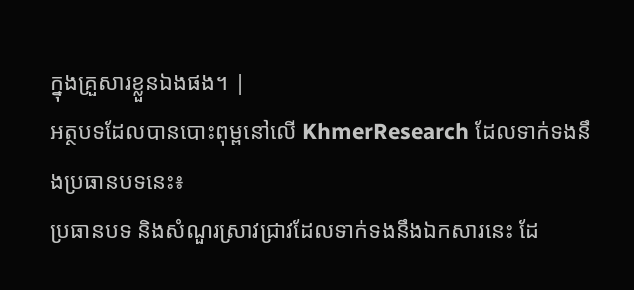ក្នុងគ្រួសារខ្លួនឯងផង។ |
អត្ថបទដែលបានបោះពុម្ពនៅលើ KhmerResearch ដែលទាក់ទងនឹងប្រធានបទនេះ៖
ប្រធានបទ និងសំណួរស្រាវជ្រាវដែលទាក់ទងនឹងឯកសារនេះ ដែ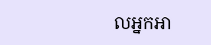លអ្នកអា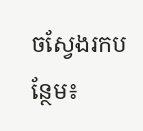ចស្វែងរកបន្ថែម៖